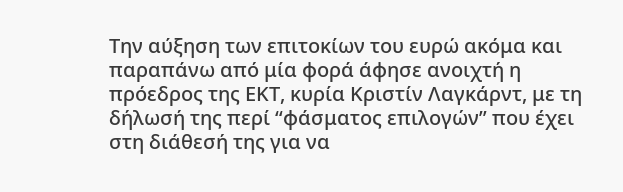Την αύξηση των επιτοκίων του ευρώ ακόμα και παραπάνω από μία φορά άφησε ανοιχτή η πρόεδρος της ΕΚΤ, κυρία Κριστίν Λαγκάρντ, με τη δήλωσή της περί “φάσματος επιλογών” που έχει στη διάθεσή της για να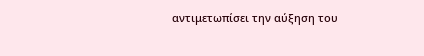αντιμετωπίσει την αύξηση του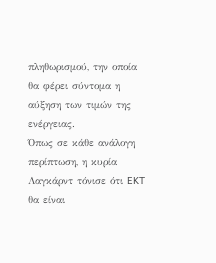πληθωρισμού, την οποία θα φέρει σύντομα η αύξηση των τιμών της ενέργειας.
Όπως σε κάθε ανάλογη περίπτωση, η κυρία Λαγκάρντ τόνισε ότι EKT θα είναι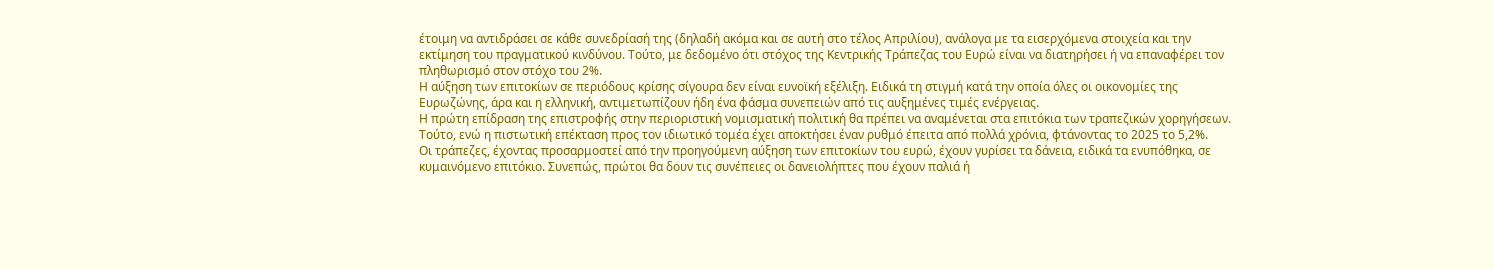έτοιμη να αντιδράσει σε κάθε συνεδρίασή της (δηλαδή ακόμα και σε αυτή στο τέλος Απριλίου), ανάλογα με τα εισερχόμενα στοιχεία και την εκτίμηση του πραγματικού κινδύνου. Τούτο, με δεδομένο ότι στόχος της Κεντρικής Τράπεζας του Ευρώ είναι να διατηρήσει ή να επαναφέρει τον πληθωρισμό στον στόχο του 2%.
Η αύξηση των επιτοκίων σε περιόδους κρίσης σίγουρα δεν είναι ευνοϊκή εξέλιξη. Ειδικά τη στιγμή κατά την οποία όλες οι οικονομίες της Ευρωζώνης, άρα και η ελληνική, αντιμετωπίζουν ήδη ένα φάσμα συνεπειών από τις αυξημένες τιμές ενέργειας.
Η πρώτη επίδραση της επιστροφής στην περιοριστική νομισματική πολιτική θα πρέπει να αναμένεται στα επιτόκια των τραπεζικών χορηγήσεων. Τούτο, ενώ η πιστωτική επέκταση προς τον ιδιωτικό τομέα έχει αποκτήσει έναν ρυθμό έπειτα από πολλά χρόνια, φτάνοντας το 2025 το 5,2%.
Οι τράπεζες, έχοντας προσαρμοστεί από την προηγούμενη αύξηση των επιτοκίων του ευρώ, έχουν γυρίσει τα δάνεια, ειδικά τα ενυπόθηκα, σε κυμαινόμενο επιτόκιο. Συνεπώς, πρώτοι θα δουν τις συνέπειες οι δανειολήπτες που έχουν παλιά ή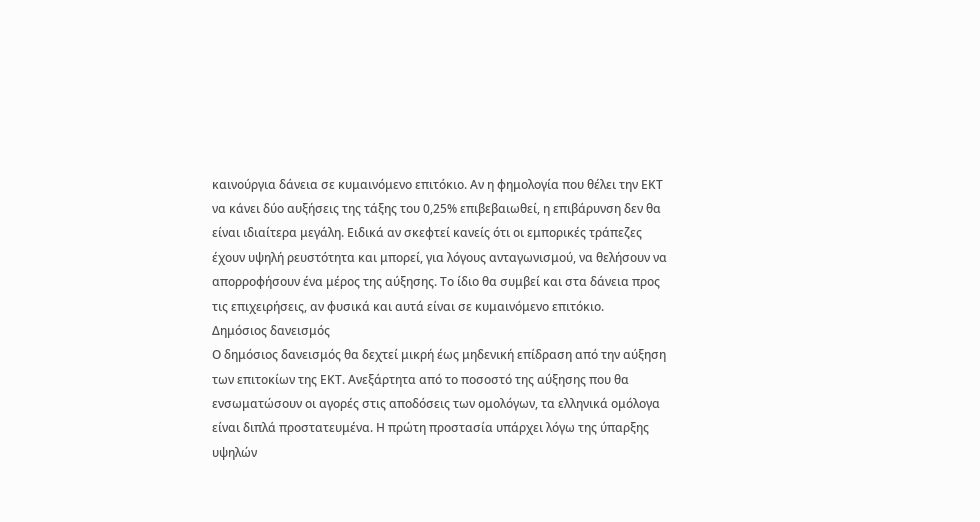καινούργια δάνεια σε κυμαινόμενο επιτόκιο. Αν η φημολογία που θέλει την ΕΚΤ να κάνει δύο αυξήσεις της τάξης του 0,25% επιβεβαιωθεί, η επιβάρυνση δεν θα είναι ιδιαίτερα μεγάλη. Ειδικά αν σκεφτεί κανείς ότι οι εμπορικές τράπεζες έχουν υψηλή ρευστότητα και μπορεί, για λόγους ανταγωνισμού, να θελήσουν να απορροφήσουν ένα μέρος της αύξησης. Το ίδιο θα συμβεί και στα δάνεια προς τις επιχειρήσεις, αν φυσικά και αυτά είναι σε κυμαινόμενο επιτόκιο.
Δημόσιος δανεισμός
Ο δημόσιος δανεισμός θα δεχτεί μικρή έως μηδενική επίδραση από την αύξηση των επιτοκίων της ΕΚΤ. Ανεξάρτητα από το ποσοστό της αύξησης που θα ενσωματώσουν οι αγορές στις αποδόσεις των ομολόγων, τα ελληνικά ομόλογα είναι διπλά προστατευμένα. Η πρώτη προστασία υπάρχει λόγω της ύπαρξης υψηλών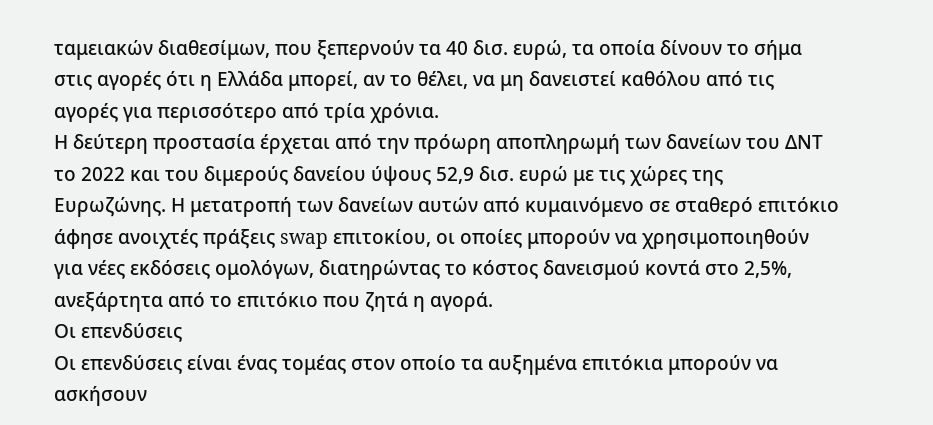ταμειακών διαθεσίμων, που ξεπερνούν τα 40 δισ. ευρώ, τα οποία δίνουν το σήμα στις αγορές ότι η Ελλάδα μπορεί, αν το θέλει, να μη δανειστεί καθόλου από τις αγορές για περισσότερο από τρία χρόνια.
Η δεύτερη προστασία έρχεται από την πρόωρη αποπληρωμή των δανείων του ΔΝΤ το 2022 και του διμερούς δανείου ύψους 52,9 δισ. ευρώ με τις χώρες της Ευρωζώνης. Η μετατροπή των δανείων αυτών από κυμαινόμενο σε σταθερό επιτόκιο άφησε ανοιχτές πράξεις swap επιτοκίου, οι οποίες μπορούν να χρησιμοποιηθούν για νέες εκδόσεις ομολόγων, διατηρώντας το κόστος δανεισμού κοντά στο 2,5%, ανεξάρτητα από το επιτόκιο που ζητά η αγορά.
Οι επενδύσεις
Οι επενδύσεις είναι ένας τομέας στον οποίο τα αυξημένα επιτόκια μπορούν να ασκήσουν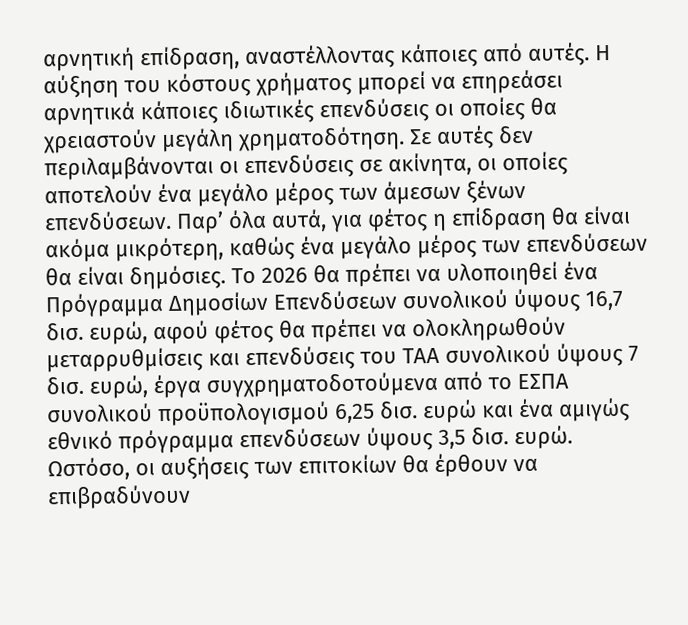αρνητική επίδραση, αναστέλλοντας κάποιες από αυτές. Η αύξηση του κόστους χρήματος μπορεί να επηρεάσει αρνητικά κάποιες ιδιωτικές επενδύσεις οι οποίες θα χρειαστούν μεγάλη χρηματοδότηση. Σε αυτές δεν περιλαμβάνονται οι επενδύσεις σε ακίνητα, οι οποίες αποτελούν ένα μεγάλο μέρος των άμεσων ξένων επενδύσεων. Παρ’ όλα αυτά, για φέτος η επίδραση θα είναι ακόμα μικρότερη, καθώς ένα μεγάλο μέρος των επενδύσεων θα είναι δημόσιες. Το 2026 θα πρέπει να υλοποιηθεί ένα Πρόγραμμα Δημοσίων Επενδύσεων συνολικού ύψους 16,7 δισ. ευρώ, αφού φέτος θα πρέπει να ολοκληρωθούν μεταρρυθμίσεις και επενδύσεις του ΤΑΑ συνολικού ύψους 7 δισ. ευρώ, έργα συγχρηματοδοτούμενα από το ΕΣΠΑ συνολικού προϋπολογισμού 6,25 δισ. ευρώ και ένα αμιγώς εθνικό πρόγραμμα επενδύσεων ύψους 3,5 δισ. ευρώ.
Ωστόσο, οι αυξήσεις των επιτοκίων θα έρθουν να επιβραδύνουν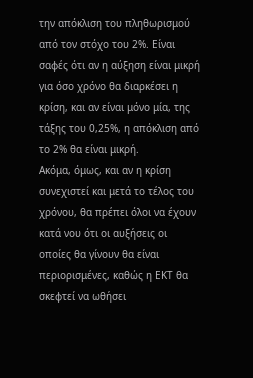την απόκλιση του πληθωρισμού από τον στόχο του 2%. Είναι σαφές ότι αν η αύξηση είναι μικρή για όσο χρόνο θα διαρκέσει η κρίση, και αν είναι μόνο μία, της τάξης του 0,25%, η απόκλιση από το 2% θα είναι μικρή.
Ακόμα, όμως, και αν η κρίση συνεχιστεί και μετά το τέλος του χρόνου, θα πρέπει όλοι να έχουν κατά νου ότι οι αυξήσεις οι οποίες θα γίνουν θα είναι περιορισμένες, καθώς η ΕΚΤ θα σκεφτεί να ωθήσει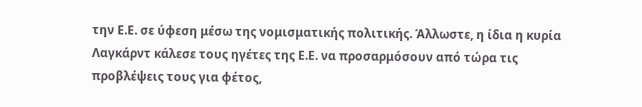την Ε.Ε. σε ύφεση μέσω της νομισματικής πολιτικής. Άλλωστε, η ίδια η κυρία Λαγκάρντ κάλεσε τους ηγέτες της Ε.Ε. να προσαρμόσουν από τώρα τις προβλέψεις τους για φέτος,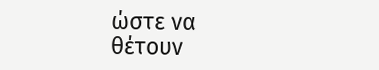ώστε να θέτουν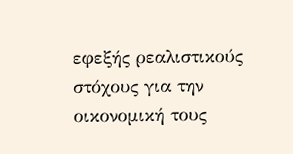εφεξής ρεαλιστικούς στόχους για την οικονομική τους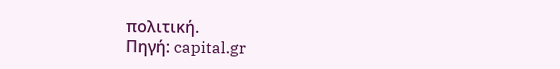πολιτική.
Πηγή: capital.gr